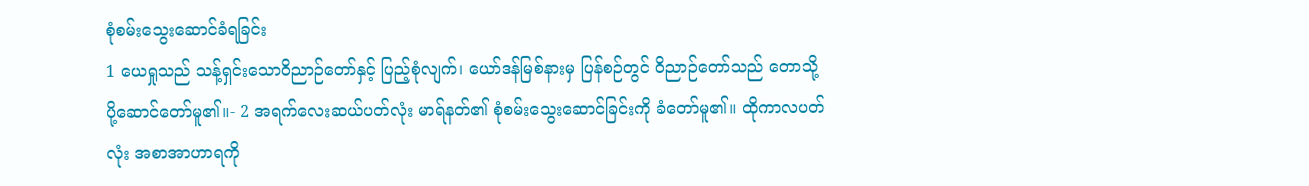စုံစမ်းသွေးဆောင်ခံရခြင်း
1 ယေရှုသည် သန့်ရှင်းသောဝိညာဉ်တော်နှင့် ပြည့်စုံလျက်၊ ယော်ဒန်မြစ်နားမှ ပြန်စဉ်တွင် ဝိညာဉ်တော်သည် တောသို့ ပို့ဆောင်တော်မူ၏။- 2 အရက်လေးဆယ်ပတ်လုံး မာရ်နတ်၏ စုံစမ်းသွေးဆောင်ခြင်းကို ခံတော်မူ၏။ ထိုကာလပတ်လုံး အစာအာဟာရကို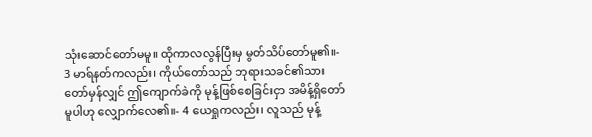သုံးဆောင်တော်မမူ။ ထိုကာလလွန်ပြီးမှ မွတ်သိပ်တော်မူ၏။- 3 မာရ်နတ်ကလည်း၊ ကိုယ်တော်သည် ဘုရားသခင်၏သားတော်မှန်လျှင် ဤကျောက်ခဲကို မုန့်ဖြစ်စေခြင်းငှာ အမိန့်ရှိတော်မူပါဟု လျှောက်လေ၏။- 4 ယေရှုကလည်း၊ လူသည် မုန့်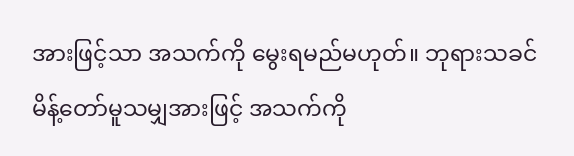အားဖြင့်သာ အသက်ကို မွေးရမည်မဟုတ်။ ဘုရားသခင် မိန့်တော်မူသမျှအားဖြင့် အသက်ကို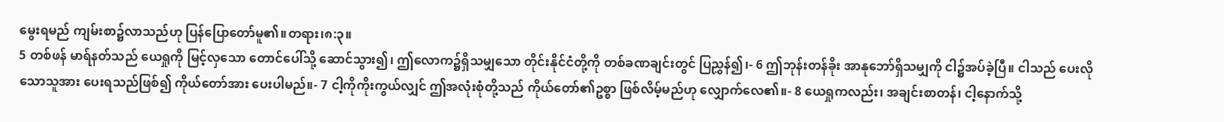မွေးရမည် ကျမ်းစာ၌လာသည်ဟု ပြန်ပြောတော်မူ၏။တရား၊၈:၃။
5 တစ်ဖန် မာရ်နတ်သည် ယေရှုကို မြင့်လှသော တောင်ပေါ်သို့ ဆောင်သွား၍၊ ဤလောက၌ရှိသမျှသော တိုင်းနိုင်ငံတို့ကို တစ်ခဏချင်းတွင် ပြညွှန်၍၊- 6 ဤဘုန်းတန်ခိုး အာနုဘော်ရှိသမျှကို ငါ၌အပ်ခဲ့ပြီ။ ငါသည် ပေးလိုသောသူအား ပေးရသည်ဖြစ်၍ ကိုယ်တော်အား ပေးပါမည်။- 7 ငါ့ကိုကိုးကွယ်လျှင် ဤအလုံးစုံတို့သည် ကိုယ်တော်၏ဥစ္စာ ဖြစ်လိမ့်မည်ဟု လျှောက်လေ၏။- 8 ယေရှုကလည်း၊ အချင်းစာတန်၊ ငါ့နောက်သို့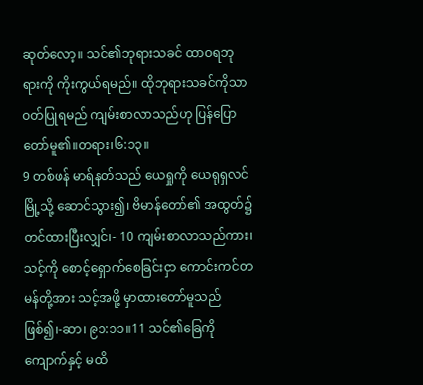ဆုတ်လော့။ သင်၏ဘုရားသခင် ထာဝရဘုရားကို ကိုးကွယ်ရမည်။ ထိုဘုရားသခင်ကိုသာ ဝတ်ပြုရမည် ကျမ်းစာလာသည်ဟု ပြန်ပြောတော်မူ၏။တရား၊၆:၁၃။
9 တစ်ဖန် မာရ်နတ်သည် ယေရှုကို ယေရုရှလင်မြို့သို့ ဆောင်သွား၍၊ ဗိမာန်တော်၏ အထွတ်၌ တင်ထားပြီးလျှင်၊- 10 ကျမ်းစာလာသည်ကား၊ သင့်ကို စောင့်ရှောက်စေခြင်းငှာ ကောင်းကင်တမန်တို့အား သင့်အဖို့ မှာထားတော်မူသည်ဖြစ်၍၊-ဆာ၊ ၉၁:၁၁။11 သင်၏ခြေကို ကျောက်နှင့် မထိ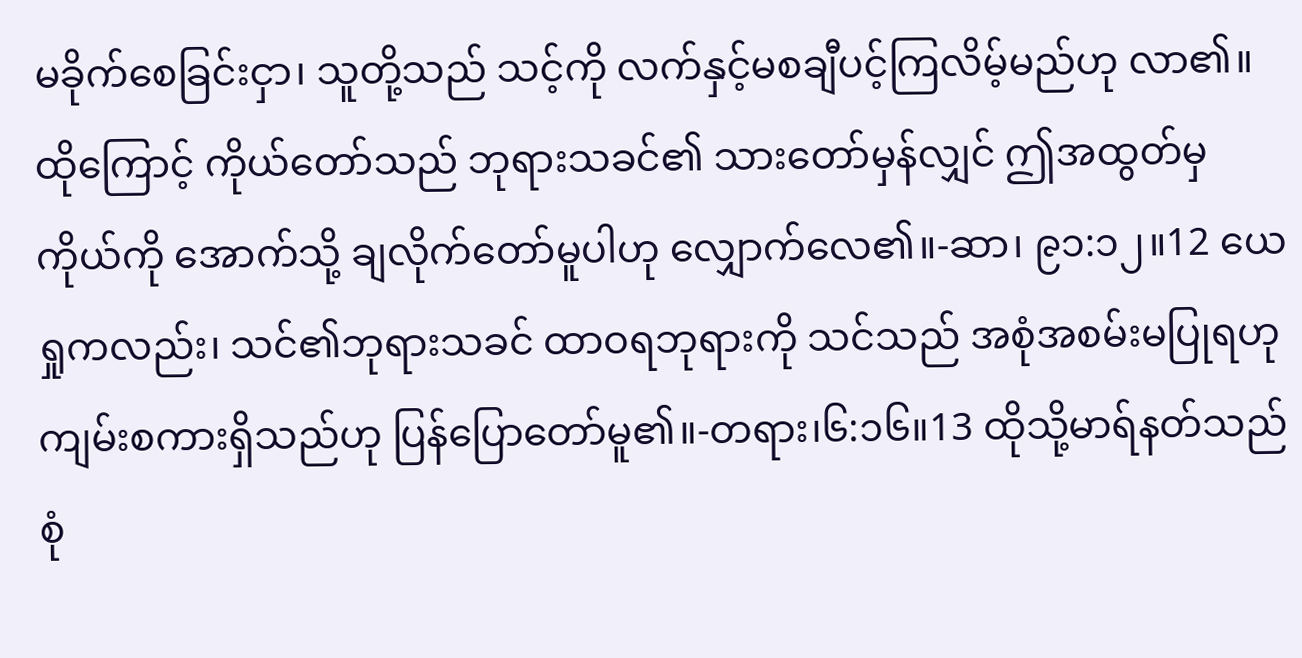မခိုက်စေခြင်းငှာ၊ သူတို့သည် သင့်ကို လက်နှင့်မစချီပင့်ကြလိမ့်မည်ဟု လာ၏။ ထိုကြောင့် ကိုယ်တော်သည် ဘုရားသခင်၏ သားတော်မှန်လျှင် ဤအထွတ်မှ ကိုယ်ကို အောက်သို့ ချလိုက်တော်မူပါဟု လျှောက်လေ၏။-ဆာ၊ ၉၁:၁၂။12 ယေရှုကလည်း၊ သင်၏ဘုရားသခင် ထာဝရဘုရားကို သင်သည် အစုံအစမ်းမပြုရဟု ကျမ်းစကားရှိသည်ဟု ပြန်ပြောတော်မူ၏။-တရား၊၆:၁၆။13 ထိုသို့မာရ်နတ်သည် စုံ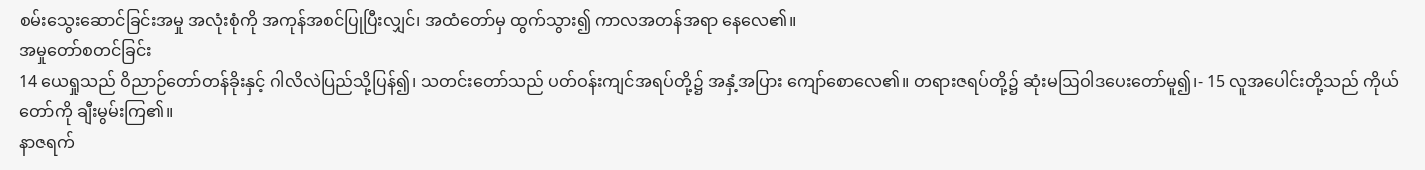စမ်းသွေးဆောင်ခြင်းအမှု အလုံးစုံကို အကုန်အစင်ပြုပြီးလျှင်၊ အထံတော်မှ ထွက်သွား၍ ကာလအတန်အရာ နေလေ၏။
အမှုတော်စတင်ခြင်း
14 ယေရှုသည် ဝိညာဉ်တော်တန်ခိုးနှင့် ဂါလိလဲပြည်သို့ပြန်၍၊ သတင်းတော်သည် ပတ်ဝန်းကျင်အရပ်တို့၌ အနှံ့အပြား ကျော်စောလေ၏။ တရားဇရပ်တို့၌ ဆုံးမဩဝါဒပေးတော်မူ၍၊- 15 လူအပေါင်းတို့သည် ကိုယ်တော်ကို ချီးမွမ်းကြ၏။
နာဇရက်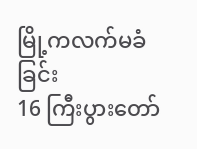မြို့ကလက်မခံခြင်း
16 ကြီးပွားတော်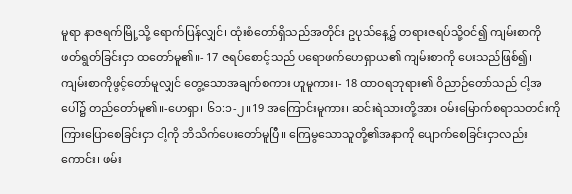မူရာ နာဇရက်မြို့သို့ ရောက်ပြန်လျှင်၊ ထုံးစံတော်ရှိသည်အတိုင်း ဥပုသ်နေ့၌ တရားဇရပ်သို့ဝင်၍ ကျမ်းစာကို ဖတ်ရွတ်ခြင်းငှာ ထတော်မူ၏။- 17 ဇရပ်စောင့်သည် ပရောဖက်ဟေရှာယ၏ ကျမ်းစာကို ပေးသည်ဖြစ်၍၊ ကျမ်းစာကိုဖွင့်တော်မူလျှင် တွေ့သောအချက်စကား ဟူမူကား၊- 18 ထာဝရဘုရား၏ ဝိညာဉ်တော်သည် ငါ့အပေါ်၌ တည်တော်မူ၏။-ဟေရှာ၊ ၆၁:၁-၂။19 အကြောင်းမူကား၊ ဆင်းရဲသားတို့အား ဝမ်းမြောက်စရာသတင်းကို ကြားပြောစေခြင်းငှာ ငါ့ကို ဘိသိက်ပေးတော်မူပြီ။ ကြေမွသောသူတို့၏အနာကို ပျောက်စေခြင်းငှာလည်းကောင်း၊ ဖမ်း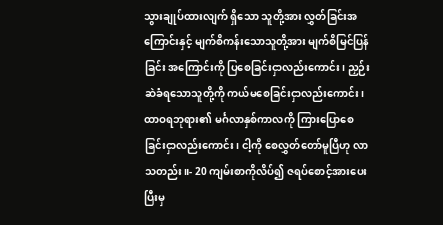သွားချုပ်ထားလျက် ရှိသော သူတို့အား လွှတ်ခြင်းအကြောင်းနှင့် မျက်စိကန်းသောသူတို့အား မျက်စိမြင်ပြန်ခြင်း အကြောင်းကို ပြစေခြင်းငှာလည်းကောင်း၊ ညှဉ်းဆဲခံရသောသူတို့ကို ကယ်မစေခြင်းငှာလည်းကောင်း၊ ထာဝရဘုရား၏ မင်္ဂလာနှစ်ကာလကို ကြားပြောစေခြင်းငှာလည်းကောင်း၊ ငါ့ကို စေလွှတ်တော်မူပြီဟု လာသတည်း။- 20 ကျမ်းစာကိုလိပ်၍ ဇရပ်စောင့်အားပေးပြီးမှ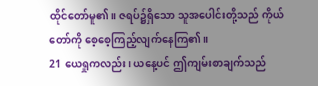ထိုင်တော်မူ၏။ ဇရပ်၌ရှိသော သူအပေါင်းတို့သည် ကိုယ်တော်ကို စေ့စေ့ကြည့်လျက်နေကြ၏။
21 ယေရှုကလည်း၊ ယနေ့ပင် ဤကျမ်းစာချက်သည်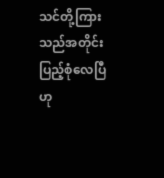သင်တို့ကြားသည်အတိုင်း ပြည့်စုံလေပြီဟု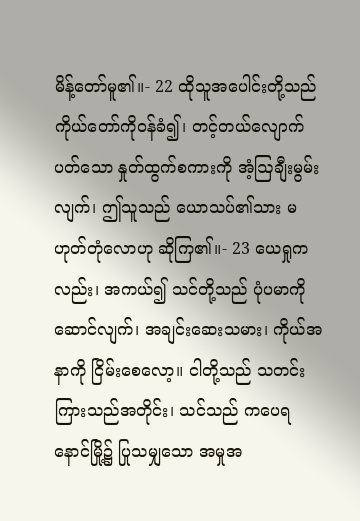မိန့်တော်မူ၏။- 22 ထိုသူအပေါင်းတို့သည် ကိုယ်တော်ကိုဝန်ခံ၍၊ တင့်တယ်လျောက်ပတ်သော နှုတ်ထွက်စကားကို အံ့ဩချီးမွမ်းလျက်၊ ဤသူသည် ယောသပ်၏သား မဟုတ်တုံလောဟု ဆိုကြ၏။- 23 ယေရှုကလည်း၊ အကယ်၍ သင်တို့သည် ပုံပမာကိုဆောင်လျက်၊ အချင်းဆေးသမား၊ ကိုယ်အနာကို ငြိမ်းစေလော့။ ငါတို့သည် သတင်းကြားသည်အတိုင်း၊ သင်သည် ကပေရနောင်မြို့၌ ပြုသမျှသော အမှုအ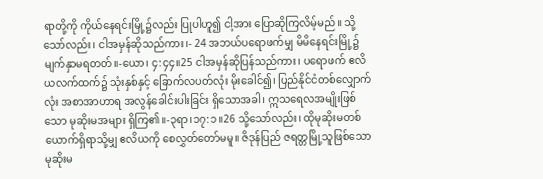ရာတို့ကို ကိုယ်နေရင်းမြို့၌လည်း ပြုပါဟူ၍ ငါ့အား ပြောဆိုကြလိမ့်မည်။ သို့သော်လည်း၊ ငါအမှန်ဆိုသည်ကား၊- 24 အဘယ်ပရောဖက်မျှ မိမိနေရင်းမြို့၌ မျက်နှာမရတတ်။-ယော၊ ၄:၄၄။25 ငါအမှန်ဆိုပြန်သည်ကား၊ ပရောဖက် ဧလိယလက်ထက်၌ သုံးနှစ်နှင့် ခြောက်လပတ်လုံး မိုးခေါင်၍၊ ပြည်နိုင်ငံတစ်လျှောက်လုံး အစာအာဟာရ အလွန်ခေါင်းပါးခြင်း ရှိသောအခါ၊ ဣသရေလအမျိုးဖြစ်သော မုဆိုးမအများ ရှိကြ၏။-၃ရာ၊၁၇:၁။26 သို့သော်လည်း၊ ထိုမုဆိုးမတစ်ယောက်ရှိရာသို့မျှ ဧလိယကို စေလွှတ်တော်မမူ။ ဇိဒုန်ပြည် ဇရတ္တမြို့သူဖြစ်သော မုဆိုးမ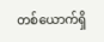တစ်ယောက်ရှိ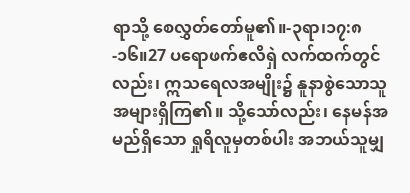ရာသို့ စေလွှတ်တော်မူ၏။-၃ရာ၊၁၇:၈-၁၆။27 ပရောဖက်ဧလိရှဲ လက်ထက်တွင်လည်း၊ ဣသရေလအမျိုး၌ နူနာစွဲသောသူ အများရှိကြ၏။ သို့သော်လည်း၊ နေမန်အမည်ရှိသော ရှုရိလူမှတစ်ပါး အဘယ်သူမျှ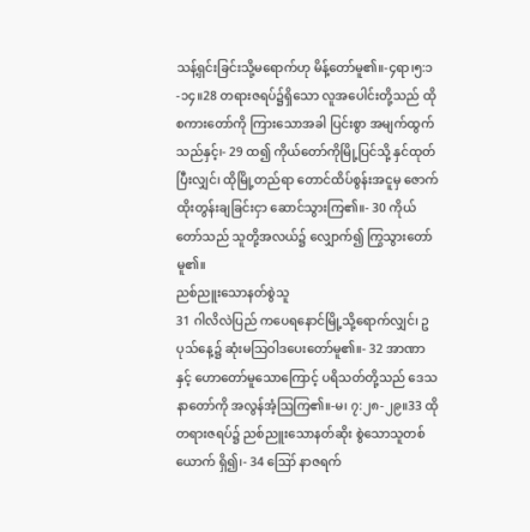သန့်ရှင်းခြင်းသို့မရောက်ဟု မိန့်တော်မူ၏။-၄ရာ၊၅:၁-၁၄။28 တရားဇရပ်၌ရှိသော လူအပေါင်းတို့သည် ထိုစကားတော်ကို ကြားသောအခါ ပြင်းစွာ အမျက်ထွက်သည်နှင့်၊- 29 ထ၍ ကိုယ်တော်ကိုမြို့ပြင်သို့ နှင်ထုတ်ပြီးလျှင်၊ ထိုမြို့တည်ရာ တောင်ထိပ်စွန်းအငူမှ ဇောက်ထိုးတွန်းချခြင်းငှာ ဆောင်သွားကြ၏။- 30 ကိုယ်တော်သည် သူတို့အလယ်၌ လျှောက်၍ ကြွသွားတော်မူ၏။
ညစ်ညူးသောနတ်စွဲသူ
31 ဂါလိလဲပြည် ကပေရနောင်မြို့သို့ရောက်လျှင်၊ ဥပုသ်နေ့၌ ဆုံးမဩဝါဒပေးတော်မူ၏။- 32 အာဏာနှင့် ဟောတော်မူသောကြောင့် ပရိသတ်တို့သည် ဒေသနာတော်ကို အလွန်အံ့ဩကြ၏။-မ၊ ၇:၂၈-၂၉။33 ထိုတရားဇရပ်၌ ညစ်ညူးသောနတ်ဆိုး စွဲသောသူတစ်ယောက် ရှိ၍၊- 34 ဪ နာဇရက်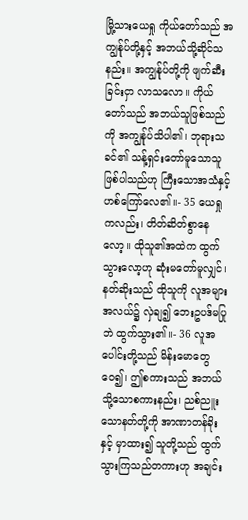မြို့သားယေရှု ကိုယ်တော်သည် အကျွန်ုပ်တို့နှင့် အဘယ်သို့ဆိုင်သနည်း။ အကျွန်ုပ်တို့ကို ဖျက်ဆီးခြင်းငှာ လာသလော။ ကိုယ်တော်သည် အဘယ်သူဖြစ်သည်ကို အကျွန်ုပ်သိပါ၏၊ ဘုရားသခင်၏ သန့်ရှင်းတော်မူသောသူ ဖြစ်ပါသည်ဟု ကြီးသောအသံနှင့် ဟစ်ကြော်လေ၏။- 35 ယေရှုကလည်း၊ တိတ်ဆိတ်စွာနေလော့။ ထိုသူ၏အထဲက ထွက်သွားလော့ဟု ဆုံးမတော်မူလျှင်၊ နတ်ဆိုးသည် ထိုသူကို လူအများအလယ်၌ လှဲချ၍ ဘေးဥပဒ်မပြုဘဲ ထွက်သွား၏။- 36 လူအပေါင်းတို့သည် မိန်းမောတွေဝေ၍၊ ဤစကားသည် အဘယ်သို့သောစကားနည်း၊ ညစ်ညူးသောနတ်တို့ကို အာဏာတန်ခိုးနှင့် မှာထား၍ သူတို့သည် ထွက်သွားကြသည်တကားဟု အချင်း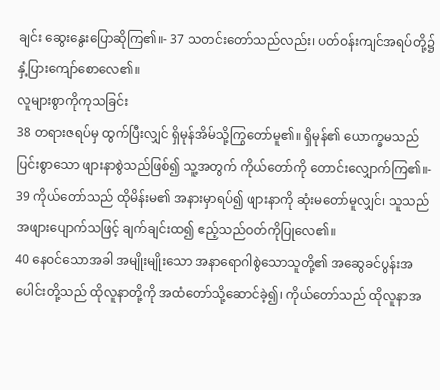ချင်း ဆွေးနွေးပြောဆိုကြ၏။- 37 သတင်းတော်သည်လည်း၊ ပတ်ဝန်းကျင်အရပ်တို့၌ နှံ့ပြားကျော်စောလေ၏။
လူများစွာကိုကုသခြင်း
38 တရားဇရပ်မှ ထွက်ပြီးလျှင် ရှိမုန်အိမ်သို့ကြွတော်မူ၏။ ရှိမုန်၏ ယောက္ခမသည် ပြင်းစွာသော ဖျားနာစွဲသည်ဖြစ်၍ သူ့အတွက် ကိုယ်တော်ကို တောင်းလျှောက်ကြ၏။- 39 ကိုယ်တော်သည် ထိုမိန်းမ၏ အနားမှာရပ်၍ ဖျားနာကို ဆုံးမတော်မူလျှင်၊ သူသည် အဖျားပျောက်သဖြင့် ချက်ချင်းထ၍ ဧည့်သည်ဝတ်ကိုပြုလေ၏။
40 နေဝင်သောအခါ အမျိုးမျိုးသော အနာရောဂါစွဲသောသူတို့၏ အဆွေခင်ပွန်းအပေါင်းတို့သည် ထိုလူနာတို့ကို အထံတော်သို့ဆောင်ခဲ့၍၊ ကိုယ်တော်သည် ထိုလူနာအ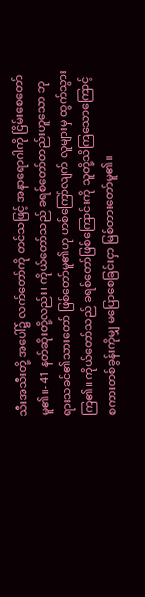သီးအသီးတို့ အပေါ်၌ လက်တော်ကို တင်သဖြင့် အနာရောဂါကို ငြိမ်းစေတော်မူ၏။- 41 နတ်ဆိုးတို့လည်း၊ ကိုယ်တော်သည် ခရစ်တော်တည်းဟူသော ဘုရားသခင်၏သားတော် ဖြစ်တော်မူ၏ဟု ဟစ်ကြော်လျက် လူများမှ ထွက်သွားကြ၏။ ကိုယ်တော်သည် ခရစ်တော်ဖြစ်ကြောင်းကို သူတို့သိကြသောကြောင့် စကားတစ်ခွန်းကိုမျှ မပြောစေခြင်းငှာ မြစ်တားတော်မူ၏။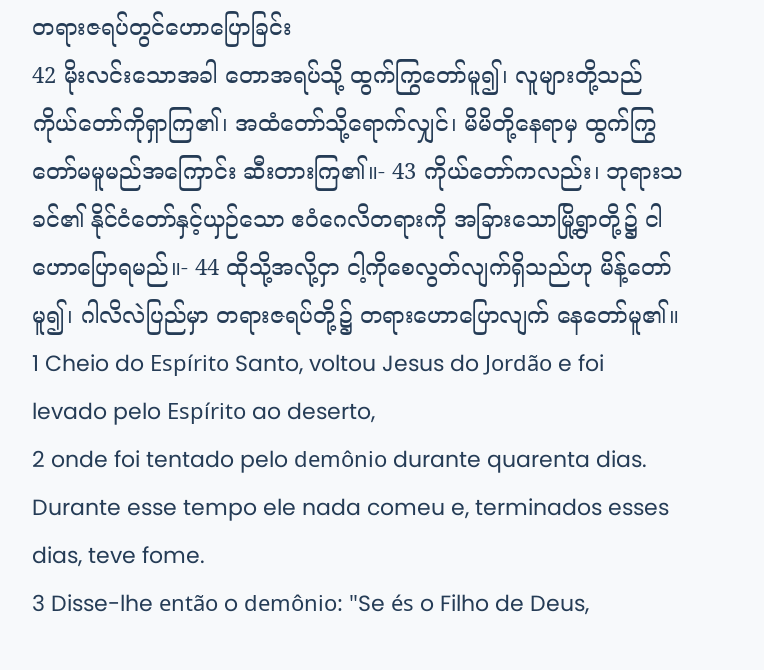တရားဇရပ်တွင်ဟောပြောခြင်း
42 မိုးလင်းသောအခါ တောအရပ်သို့ ထွက်ကြွတော်မူ၍၊ လူများတို့သည် ကိုယ်တော်ကိုရှာကြ၏၊ အထံတော်သို့ရောက်လျှင်၊ မိမိတို့နေရာမှ ထွက်ကြွတော်မမူမည်အကြောင်း ဆီးတားကြ၏။- 43 ကိုယ်တော်ကလည်း၊ ဘုရားသခင်၏ နိုင်ငံတော်နှင့်ယှဉ်သော ဧဝံဂေလိတရားကို အခြားသောမြို့ရွာတို့၌ ငါဟောပြောရမည်။- 44 ထိုသို့အလို့ငှာ ငါ့ကိုစေလွတ်လျက်ရှိသည်ဟု မိန့်တော်မူ၍၊ ဂါလိလဲပြည်မှာ တရားဇရပ်တို့၌ တရားဟောပြောလျက် နေတော်မူ၏။
1 Cheio do Espírito Santo, voltou Jesus do Jordão e foi levado pelo Espírito ao deserto,
2 onde foi tentado pelo demônio durante quarenta dias. Durante esse tempo ele nada comeu e, terminados esses dias, teve fome.
3 Disse-lhe então o demônio: "Se és o Filho de Deus,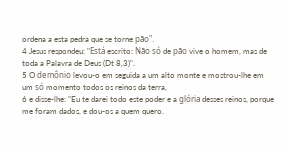ordena a esta pedra que se torne pão".
4 Jesus respondeu: "Está escrito: Não só de pão vive o homem, mas de toda a Palavra de Deus (Dt 8,3)".
5 O demônio levou-o em seguida a um alto monte e mostrou-lhe em um só momento todos os reinos da terra,
6 e disse-lhe: "Eu te darei todo este poder e a glória desses reinos, porque me foram dados, e dou-os a quem quero.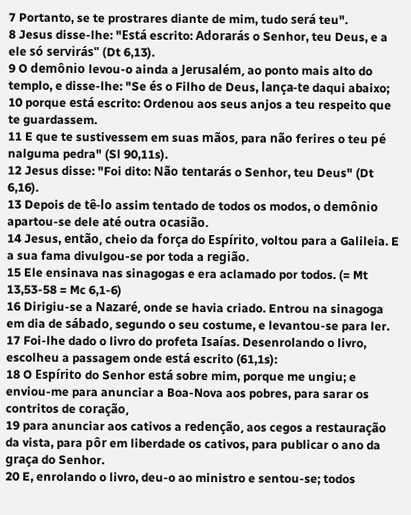7 Portanto, se te prostrares diante de mim, tudo será teu".
8 Jesus disse-lhe: "Está escrito: Adorarás o Senhor, teu Deus, e a ele só servirás" (Dt 6,13).
9 O demônio levou-o ainda a Jerusalém, ao ponto mais alto do templo, e disse-lhe: "Se és o Filho de Deus, lança-te daqui abaixo;
10 porque está escrito: Ordenou aos seus anjos a teu respeito que te guardassem.
11 E que te sustivessem em suas mãos, para não ferires o teu pé nalguma pedra" (Sl 90,11s).
12 Jesus disse: "Foi dito: Não tentarás o Senhor, teu Deus" (Dt 6,16).
13 Depois de tê-lo assim tentado de todos os modos, o demônio apartou-se dele até outra ocasião.
14 Jesus, então, cheio da força do Espírito, voltou para a Galileia. E a sua fama divulgou-se por toda a região.
15 Ele ensinava nas sinagogas e era aclamado por todos. (= Mt 13,53-58 = Mc 6,1-6)
16 Dirigiu-se a Nazaré, onde se havia criado. Entrou na sinagoga em dia de sábado, segundo o seu costume, e levantou-se para ler.
17 Foi-lhe dado o livro do profeta Isaías. Desenrolando o livro, escolheu a passagem onde está escrito (61,1s):
18 O Espírito do Senhor está sobre mim, porque me ungiu; e enviou-me para anunciar a Boa-Nova aos pobres, para sarar os contritos de coração,
19 para anunciar aos cativos a redenção, aos cegos a restauração da vista, para pôr em liberdade os cativos, para publicar o ano da graça do Senhor.
20 E, enrolando o livro, deu-o ao ministro e sentou-se; todos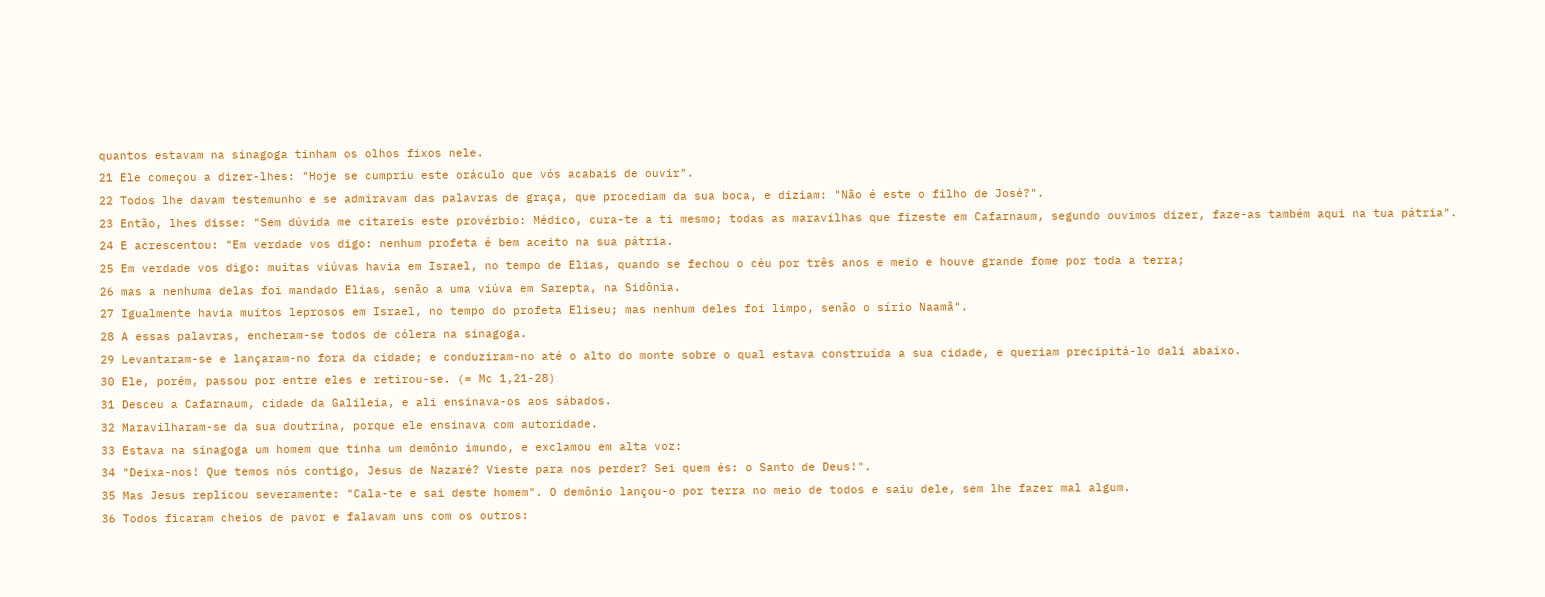quantos estavam na sinagoga tinham os olhos fixos nele.
21 Ele começou a dizer-lhes: "Hoje se cumpriu este oráculo que vós acabais de ouvir".
22 Todos lhe davam testemunho e se admiravam das palavras de graça, que procediam da sua boca, e diziam: "Não é este o filho de José?".
23 Então, lhes disse: "Sem dúvida me citareis este provérbio: Médico, cura-te a ti mesmo; todas as maravilhas que fizeste em Cafarnaum, segundo ouvimos dizer, faze-as também aqui na tua pátria".
24 E acrescentou: "Em verdade vos digo: nenhum profeta é bem aceito na sua pátria.
25 Em verdade vos digo: muitas viúvas havia em Israel, no tempo de Elias, quando se fechou o céu por três anos e meio e houve grande fome por toda a terra;
26 mas a nenhuma delas foi mandado Elias, senão a uma viúva em Sarepta, na Sidônia.
27 Igualmente havia muitos leprosos em Israel, no tempo do profeta Eliseu; mas nenhum deles foi limpo, senão o sírio Naamã".
28 A essas palavras, encheram-se todos de cólera na sinagoga.
29 Levantaram-se e lançaram-no fora da cidade; e conduziram-no até o alto do monte sobre o qual estava construída a sua cidade, e queriam precipitá-lo dali abaixo.
30 Ele, porém, passou por entre eles e retirou-se. (= Mc 1,21-28)
31 Desceu a Cafarnaum, cidade da Galileia, e ali ensinava-os aos sábados.
32 Maravilharam-se da sua doutrina, porque ele ensinava com autoridade.
33 Estava na sinagoga um homem que tinha um demônio imundo, e exclamou em alta voz:
34 "Deixa-nos! Que temos nós contigo, Jesus de Nazaré? Vieste para nos perder? Sei quem és: o Santo de Deus!".
35 Mas Jesus replicou severamente: "Cala-te e sai deste homem". O demônio lançou-o por terra no meio de todos e saiu dele, sem lhe fazer mal algum.
36 Todos ficaram cheios de pavor e falavam uns com os outros: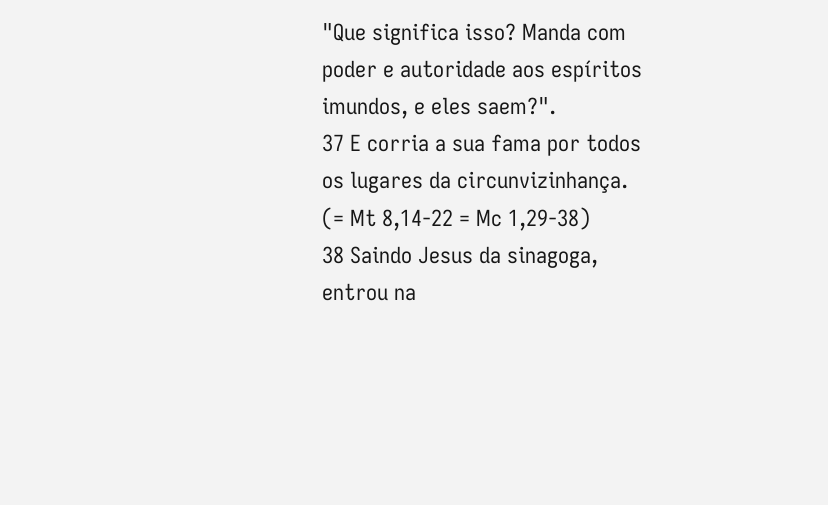"Que significa isso? Manda com poder e autoridade aos espíritos imundos, e eles saem?".
37 E corria a sua fama por todos os lugares da circunvizinhança. (= Mt 8,14-22 = Mc 1,29-38)
38 Saindo Jesus da sinagoga, entrou na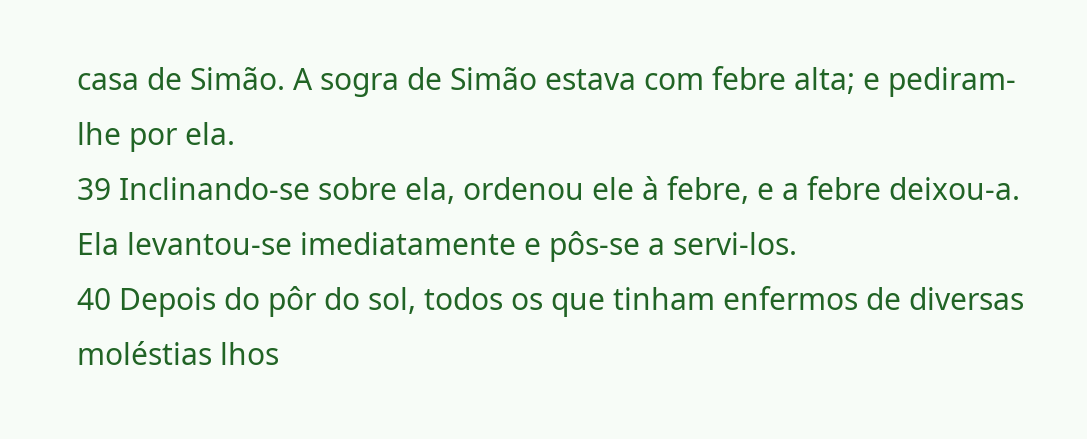casa de Simão. A sogra de Simão estava com febre alta; e pediram-lhe por ela.
39 Inclinando-se sobre ela, ordenou ele à febre, e a febre deixou-a. Ela levantou-se imediatamente e pôs-se a servi-los.
40 Depois do pôr do sol, todos os que tinham enfermos de diversas moléstias lhos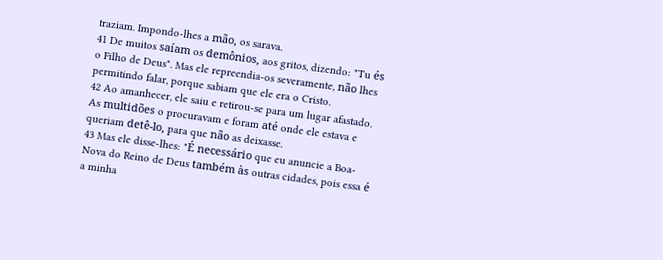traziam. Impondo-lhes a mão, os sarava.
41 De muitos saíam os demônios, aos gritos, dizendo: "Tu és o Filho de Deus". Mas ele repreendia-os severamente, não lhes permitindo falar, porque sabiam que ele era o Cristo.
42 Ao amanhecer, ele saiu e retirou-se para um lugar afastado. As multidões o procuravam e foram até onde ele estava e queriam detê-lo, para que não as deixasse.
43 Mas ele disse-lhes: "É necessário que eu anuncie a Boa-Nova do Reino de Deus também às outras cidades, pois essa é a minha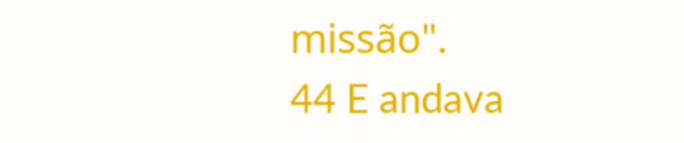missão".
44 E andava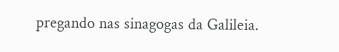pregando nas sinagogas da Galileia.